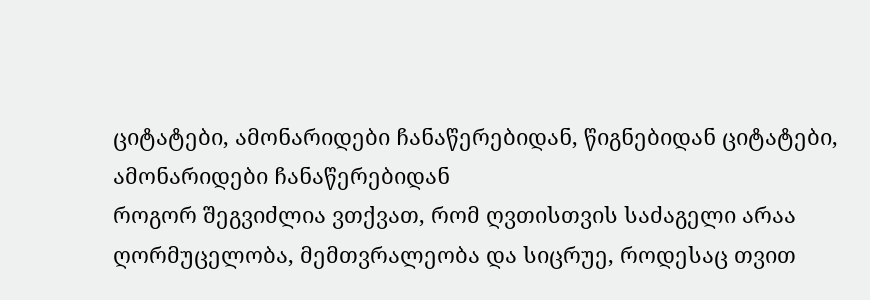ციტატები, ამონარიდები ჩანაწერებიდან, წიგნებიდან ციტატები, ამონარიდები ჩანაწერებიდან
როგორ შეგვიძლია ვთქვათ, რომ ღვთისთვის საძაგელი არაა ღორმუცელობა, მემთვრალეობა და სიცრუე, როდესაც თვით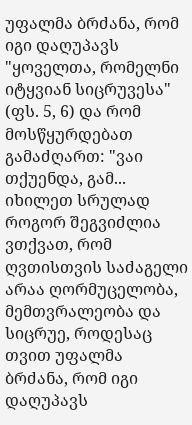უფალმა ბრძანა, რომ იგი დაღუპავს "ყოველთა, რომელნი იტყვიან სიცრუვესა" (ფს. 5, 6) და რომ მოსწყურდებათ გამაძღართ: "ვაი თქუენდა, გამ...
იხილეთ სრულად
როგორ შეგვიძლია ვთქვათ, რომ ღვთისთვის საძაგელი არაა ღორმუცელობა, მემთვრალეობა და სიცრუე, როდესაც თვით უფალმა ბრძანა, რომ იგი დაღუპავს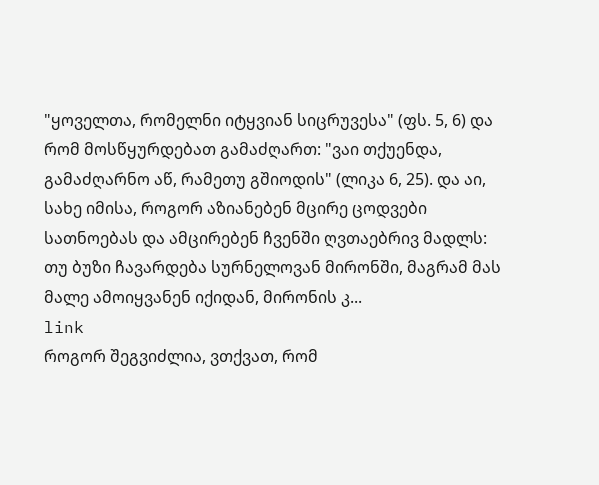"ყოველთა, რომელნი იტყვიან სიცრუვესა" (ფს. 5, 6) და რომ მოსწყურდებათ გამაძღართ: "ვაი თქუენდა, გამაძღარნო აწ, რამეთუ გშიოდის" (ლიკა 6, 25). და აი, სახე იმისა, როგორ აზიანებენ მცირე ცოდვები სათნოებას და ამცირებენ ჩვენში ღვთაებრივ მადლს: თუ ბუზი ჩავარდება სურნელოვან მირონში, მაგრამ მას მალე ამოიყვანენ იქიდან, მირონის კ...
link
როგორ შეგვიძლია, ვთქვათ, რომ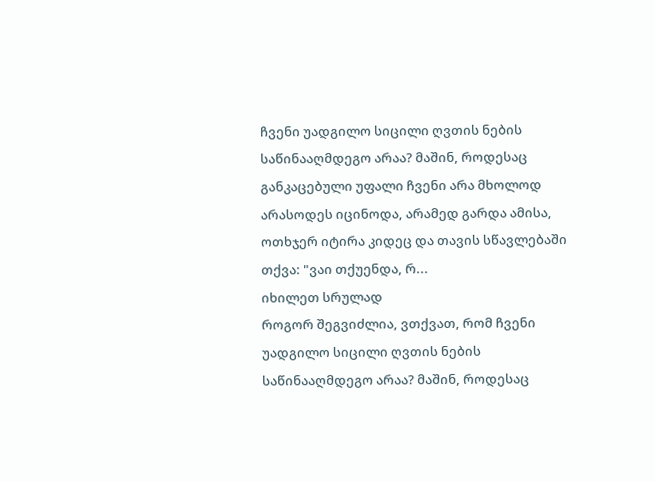ჩვენი უადგილო სიცილი ღვთის ნების საწინააღმდეგო არაა? მაშინ, როდესაც განკაცებული უფალი ჩვენი არა მხოლოდ არასოდეს იცინოდა, არამედ გარდა ამისა, ოთხჯერ იტირა კიდეც და თავის სწავლებაში თქვა: "ვაი თქუენდა, რ...
იხილეთ სრულად
როგორ შეგვიძლია, ვთქვათ, რომ ჩვენი უადგილო სიცილი ღვთის ნების საწინააღმდეგო არაა? მაშინ, როდესაც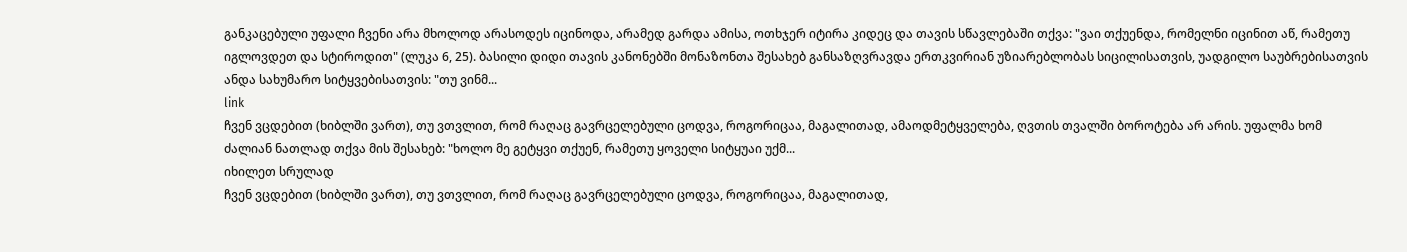განკაცებული უფალი ჩვენი არა მხოლოდ არასოდეს იცინოდა, არამედ გარდა ამისა, ოთხჯერ იტირა კიდეც და თავის სწავლებაში თქვა: "ვაი თქუენდა, რომელნი იცინით აწ, რამეთუ იგლოვდეთ და სტიროდით" (ლუკა 6, 25). ბასილი დიდი თავის კანონებში მონაზონთა შესახებ განსაზღვრავდა ერთკვირიან უზიარებლობას სიცილისათვის, უადგილო საუბრებისათვის ანდა სახუმარო სიტყვებისათვის: "თუ ვინმ...
link
ჩვენ ვცდებით (ხიბლში ვართ), თუ ვთვლით, რომ რაღაც გავრცელებული ცოდვა, როგორიცაა, მაგალითად, ამაოდმეტყველება, ღვთის თვალში ბოროტება არ არის. უფალმა ხომ ძალიან ნათლად თქვა მის შესახებ: "ხოლო მე გეტყვი თქუენ, რამეთუ ყოველი სიტყუაი უქმ...
იხილეთ სრულად
ჩვენ ვცდებით (ხიბლში ვართ), თუ ვთვლით, რომ რაღაც გავრცელებული ცოდვა, როგორიცაა, მაგალითად,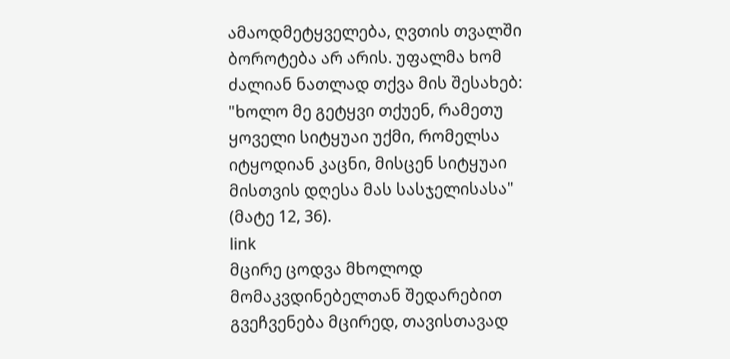ამაოდმეტყველება, ღვთის თვალში ბოროტება არ არის. უფალმა ხომ ძალიან ნათლად თქვა მის შესახებ: "ხოლო მე გეტყვი თქუენ, რამეთუ ყოველი სიტყუაი უქმი, რომელსა იტყოდიან კაცნი, მისცენ სიტყუაი მისთვის დღესა მას სასჯელისასა" (მატე 12, 36).
link
მცირე ცოდვა მხოლოდ მომაკვდინებელთან შედარებით გვეჩვენება მცირედ, თავისთავად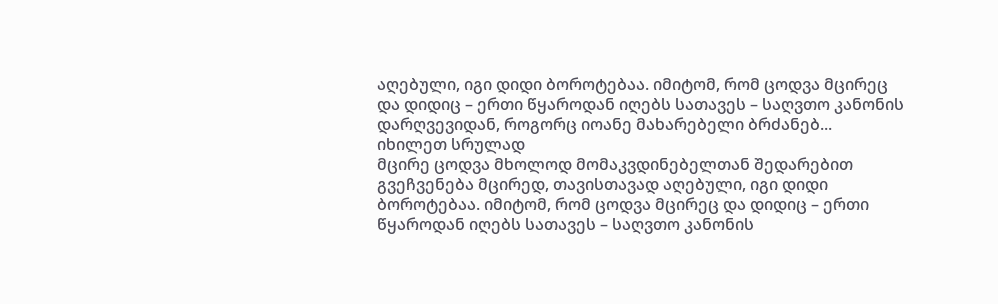აღებული, იგი დიდი ბოროტებაა. იმიტომ, რომ ცოდვა მცირეც და დიდიც – ერთი წყაროდან იღებს სათავეს – საღვთო კანონის დარღვევიდან, როგორც იოანე მახარებელი ბრძანებ...
იხილეთ სრულად
მცირე ცოდვა მხოლოდ მომაკვდინებელთან შედარებით გვეჩვენება მცირედ, თავისთავად აღებული, იგი დიდი ბოროტებაა. იმიტომ, რომ ცოდვა მცირეც და დიდიც – ერთი წყაროდან იღებს სათავეს – საღვთო კანონის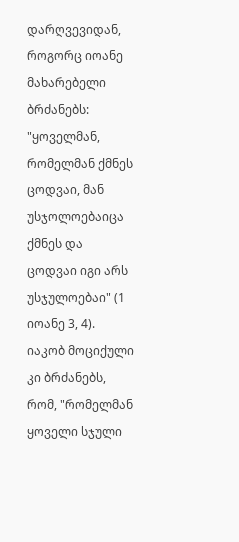დარღვევიდან, როგორც იოანე მახარებელი ბრძანებს: "ყოველმან, რომელმან ქმნეს ცოდვაი, მან უსჯოლოებაიცა ქმნეს და ცოდვაი იგი არს უსჯულოებაი" (1 იოანე 3, 4). იაკობ მოციქული კი ბრძანებს, რომ, "რომელმან ყოველი სჯული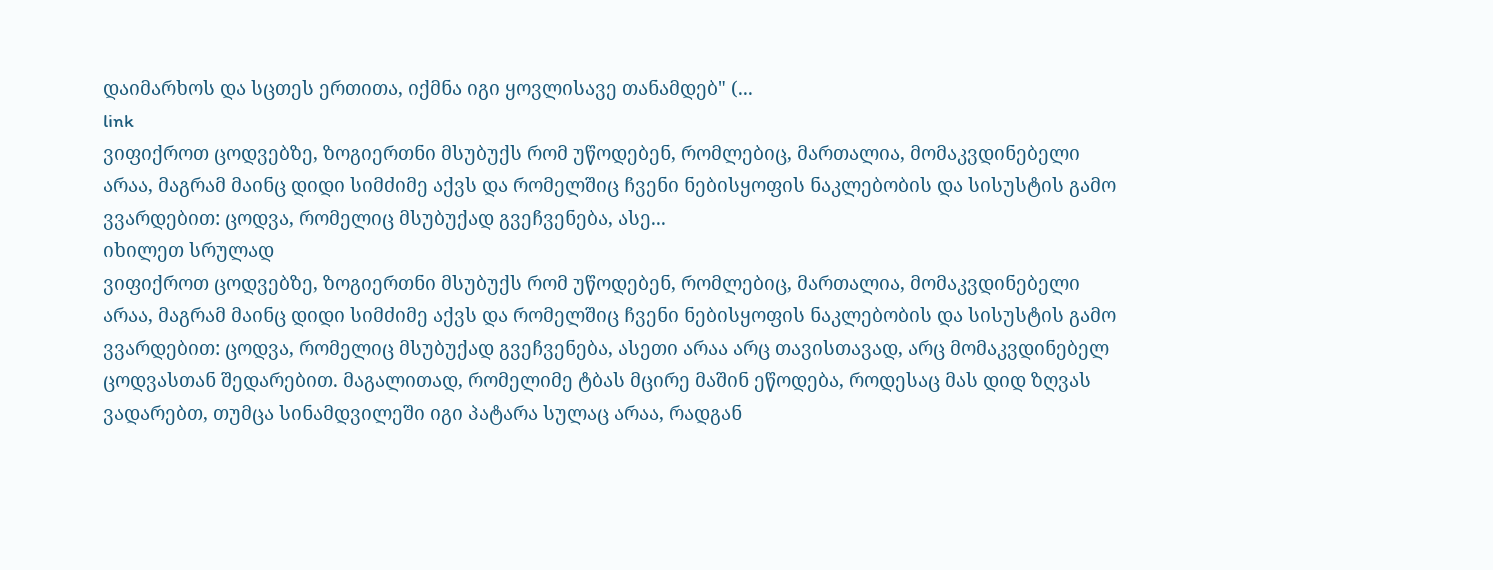დაიმარხოს და სცთეს ერთითა, იქმნა იგი ყოვლისავე თანამდებ" (...
link
ვიფიქროთ ცოდვებზე, ზოგიერთნი მსუბუქს რომ უწოდებენ, რომლებიც, მართალია, მომაკვდინებელი არაა, მაგრამ მაინც დიდი სიმძიმე აქვს და რომელშიც ჩვენი ნებისყოფის ნაკლებობის და სისუსტის გამო ვვარდებით: ცოდვა, რომელიც მსუბუქად გვეჩვენება, ასე...
იხილეთ სრულად
ვიფიქროთ ცოდვებზე, ზოგიერთნი მსუბუქს რომ უწოდებენ, რომლებიც, მართალია, მომაკვდინებელი არაა, მაგრამ მაინც დიდი სიმძიმე აქვს და რომელშიც ჩვენი ნებისყოფის ნაკლებობის და სისუსტის გამო ვვარდებით: ცოდვა, რომელიც მსუბუქად გვეჩვენება, ასეთი არაა არც თავისთავად, არც მომაკვდინებელ ცოდვასთან შედარებით. მაგალითად, რომელიმე ტბას მცირე მაშინ ეწოდება, როდესაც მას დიდ ზღვას ვადარებთ, თუმცა სინამდვილეში იგი პატარა სულაც არაა, რადგან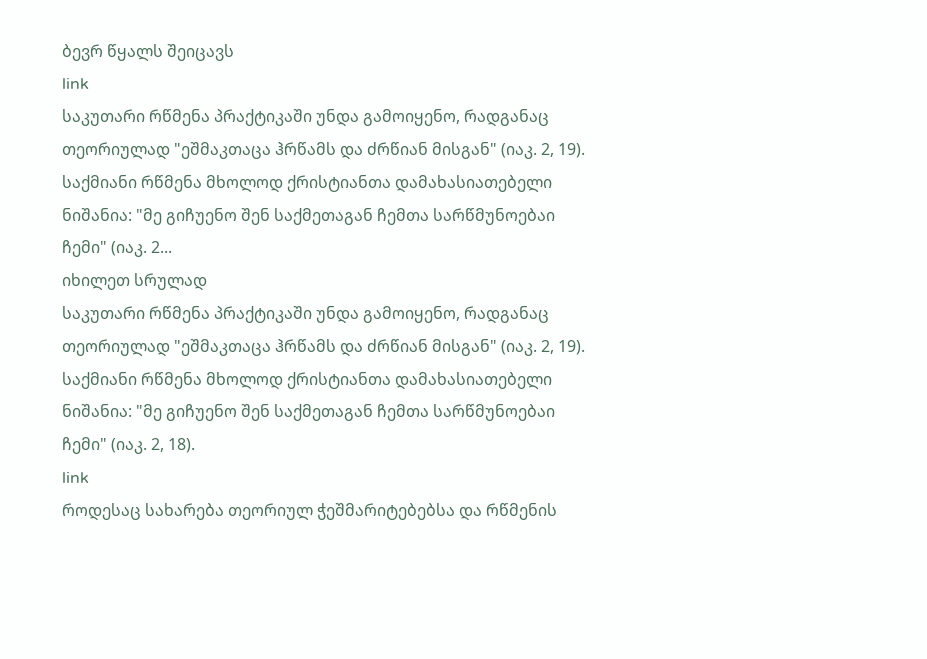ბევრ წყალს შეიცავს
link
საკუთარი რწმენა პრაქტიკაში უნდა გამოიყენო, რადგანაც თეორიულად "ეშმაკთაცა ჰრწამს და ძრწიან მისგან" (იაკ. 2, 19). საქმიანი რწმენა მხოლოდ ქრისტიანთა დამახასიათებელი ნიშანია: "მე გიჩუენო შენ საქმეთაგან ჩემთა სარწმუნოებაი ჩემი" (იაკ. 2...
იხილეთ სრულად
საკუთარი რწმენა პრაქტიკაში უნდა გამოიყენო, რადგანაც თეორიულად "ეშმაკთაცა ჰრწამს და ძრწიან მისგან" (იაკ. 2, 19). საქმიანი რწმენა მხოლოდ ქრისტიანთა დამახასიათებელი ნიშანია: "მე გიჩუენო შენ საქმეთაგან ჩემთა სარწმუნოებაი ჩემი" (იაკ. 2, 18).
link
როდესაც სახარება თეორიულ ჭეშმარიტებებსა და რწმენის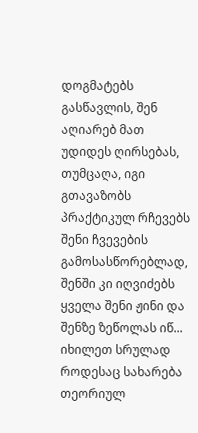დოგმატებს გასწავლის, შენ აღიარებ მათ უდიდეს ღირსებას, თუმცაღა, იგი გთავაზობს პრაქტიკულ რჩევებს შენი ჩვევების გამოსასწორებლად, შენში კი იღვიძებს ყველა შენი ჟინი და შენზე ზეწოლას იწ...
იხილეთ სრულად
როდესაც სახარება თეორიულ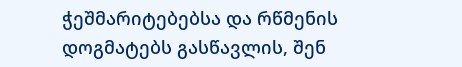ჭეშმარიტებებსა და რწმენის დოგმატებს გასწავლის, შენ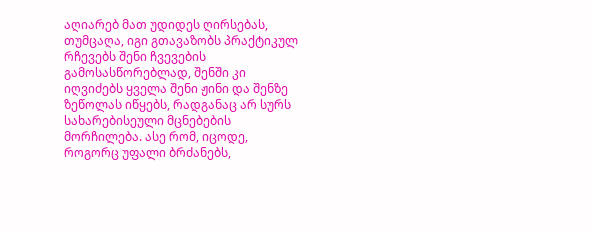აღიარებ მათ უდიდეს ღირსებას, თუმცაღა, იგი გთავაზობს პრაქტიკულ რჩევებს შენი ჩვევების გამოსასწორებლად, შენში კი იღვიძებს ყველა შენი ჟინი და შენზე ზეწოლას იწყებს, რადგანაც არ სურს სახარებისეული მცნებების მორჩილება. ასე რომ, იცოდე, როგორც უფალი ბრძანებს,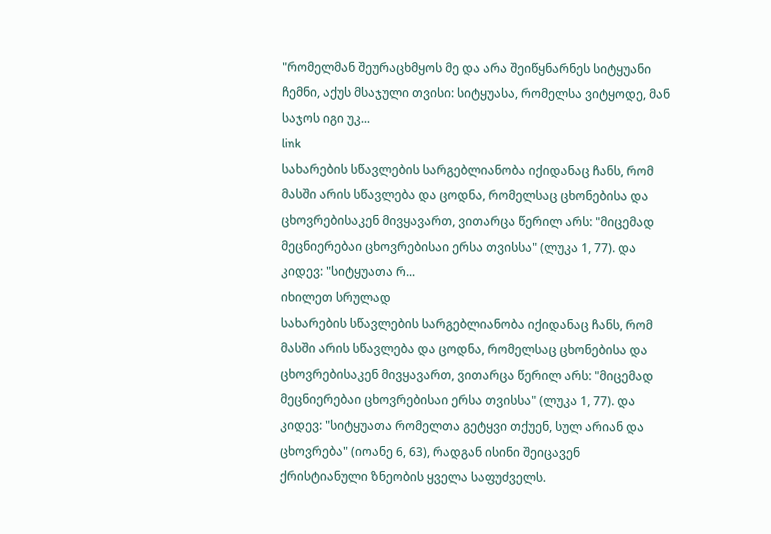"რომელმან შეურაცხმყოს მე და არა შეიწყნარნეს სიტყუანი ჩემნი, აქუს მსაჯული თვისი: სიტყუასა, რომელსა ვიტყოდე, მან საჯოს იგი უკ...
link
სახარების სწავლების სარგებლიანობა იქიდანაც ჩანს, რომ მასში არის სწავლება და ცოდნა, რომელსაც ცხონებისა და ცხოვრებისაკენ მივყავართ, ვითარცა წერილ არს: "მიცემად მეცნიერებაი ცხოვრებისაი ერსა თვისსა" (ლუკა 1, 77). და კიდევ: "სიტყუათა რ...
იხილეთ სრულად
სახარების სწავლების სარგებლიანობა იქიდანაც ჩანს, რომ მასში არის სწავლება და ცოდნა, რომელსაც ცხონებისა და ცხოვრებისაკენ მივყავართ, ვითარცა წერილ არს: "მიცემად მეცნიერებაი ცხოვრებისაი ერსა თვისსა" (ლუკა 1, 77). და კიდევ: "სიტყუათა რომელთა გეტყვი თქუენ, სულ არიან და ცხოვრება" (იოანე 6, 63), რადგან ისინი შეიცავენ ქრისტიანული ზნეობის ყველა საფუძველს.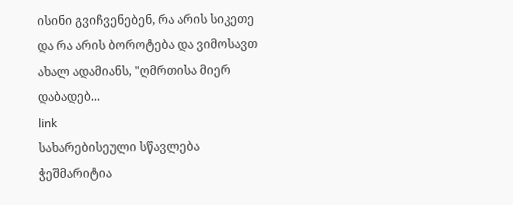ისინი გვიჩვენებენ, რა არის სიკეთე და რა არის ბოროტება და ვიმოსავთ ახალ ადამიანს, "ღმრთისა მიერ დაბადებ...
link
სახარებისეული სწავლება ჭეშმარიტია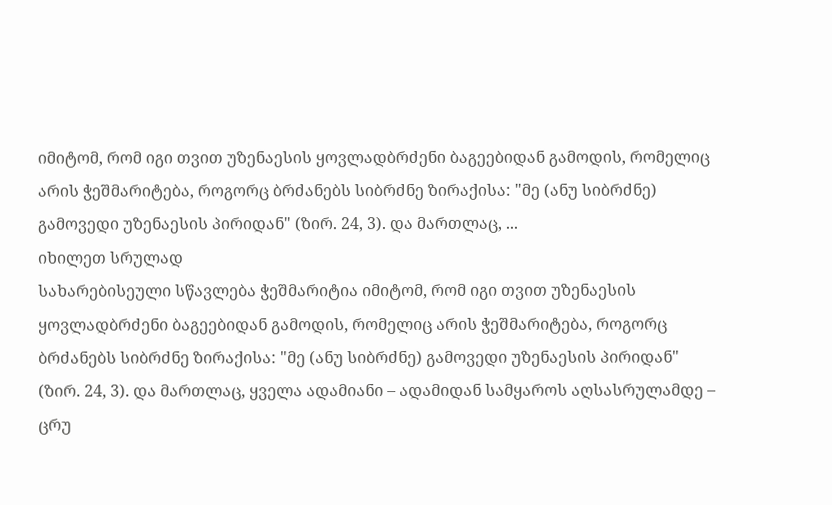იმიტომ, რომ იგი თვით უზენაესის ყოვლადბრძენი ბაგეებიდან გამოდის, რომელიც არის ჭეშმარიტება, როგორც ბრძანებს სიბრძნე ზირაქისა: "მე (ანუ სიბრძნე) გამოვედი უზენაესის პირიდან" (ზირ. 24, 3). და მართლაც, ...
იხილეთ სრულად
სახარებისეული სწავლება ჭეშმარიტია იმიტომ, რომ იგი თვით უზენაესის ყოვლადბრძენი ბაგეებიდან გამოდის, რომელიც არის ჭეშმარიტება, როგორც ბრძანებს სიბრძნე ზირაქისა: "მე (ანუ სიბრძნე) გამოვედი უზენაესის პირიდან" (ზირ. 24, 3). და მართლაც, ყველა ადამიანი – ადამიდან სამყაროს აღსასრულამდე – ცრუ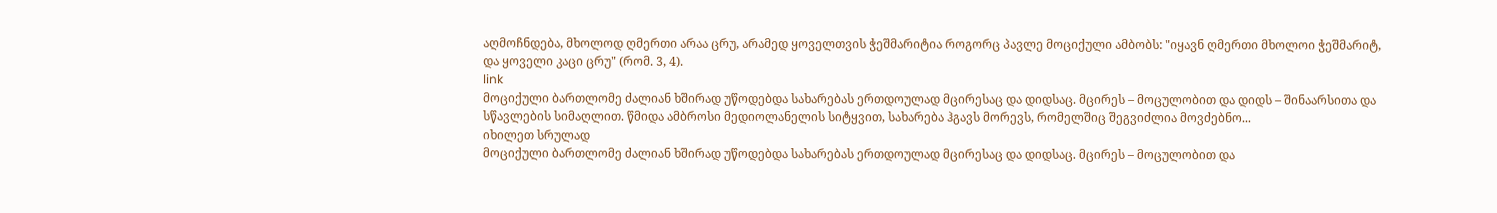აღმოჩნდება, მხოლოდ ღმერთი არაა ცრუ, არამედ ყოველთვის ჭეშმარიტია როგორც პავლე მოციქული ამბობს: "იყავნ ღმერთი მხოლოი ჭეშმარიტ, და ყოველი კაცი ცრუ" (რომ. 3, 4).
link
მოციქული ბართლომე ძალიან ხშირად უწოდებდა სახარებას ერთდოულად მცირესაც და დიდსაც. მცირეს – მოცულობით და დიდს – შინაარსითა და სწავლების სიმაღლით. წმიდა ამბროსი მედიოლანელის სიტყვით, სახარება ჰგავს მორევს, რომელშიც შეგვიძლია მოვძებნო...
იხილეთ სრულად
მოციქული ბართლომე ძალიან ხშირად უწოდებდა სახარებას ერთდოულად მცირესაც და დიდსაც. მცირეს – მოცულობით და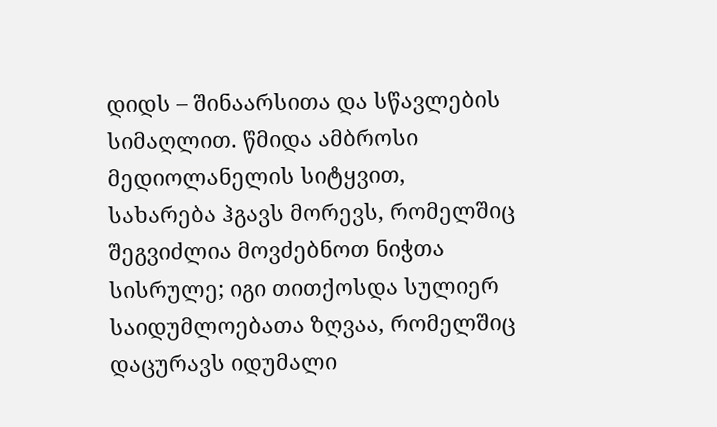დიდს – შინაარსითა და სწავლების სიმაღლით. წმიდა ამბროსი მედიოლანელის სიტყვით, სახარება ჰგავს მორევს, რომელშიც შეგვიძლია მოვძებნოთ ნიჭთა სისრულე; იგი თითქოსდა სულიერ საიდუმლოებათა ზღვაა, რომელშიც დაცურავს იდუმალი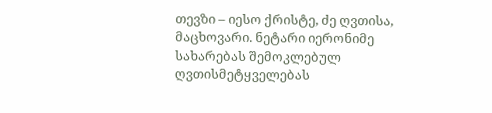თევზი – იესო ქრისტე, ძე ღვთისა, მაცხოვარი. ნეტარი იერონიმე სახარებას შემოკლებულ ღვთისმეტყველებას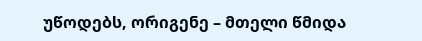უწოდებს, ორიგენე – მთელი წმიდა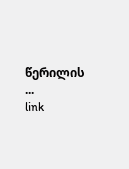წერილის ...
link